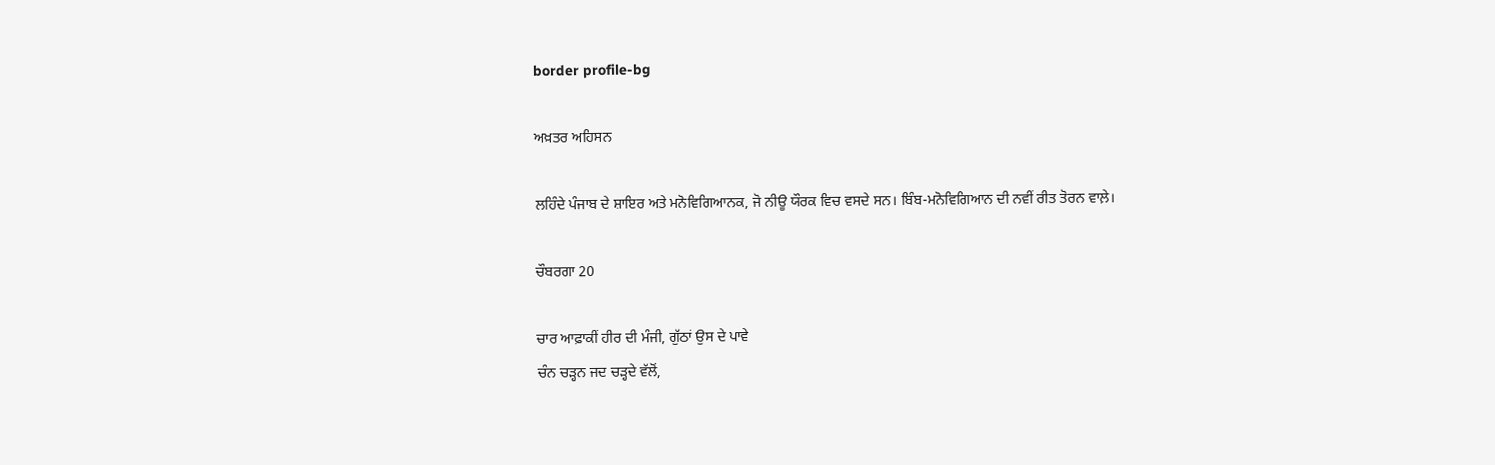border profile-bg

ਅਖ਼ਤਰ ਅਹਿਸਨ

ਲਹਿੰਦੇ ਪੰਜਾਬ ਦੇ ਸ਼ਾਇਰ ਅਤੇ ਮਨੋਵਿਗਿਆਨਕ, ਜੋ ਨੀਊ ਯੌਰਕ ਵਿਚ ਵਸਦੇ ਸਨ। ਬਿੰਬ-ਮਨੋਵਿਗਿਆਨ ਦੀ ਨਵੀਂ ਰੀਤ ਤੋਰਨ ਵਾਲ਼ੇ।

ਚੌਬਰਗਾ 20

ਚਾਰ ਆਫ਼ਾਕੀਂ ਹੀਰ ਦੀ ਮੰਜੀ, ਗੁੱਠਾਂ ਉਸ ਦੇ ਪਾਵੇ
ਚੰਨ ਚੜ੍ਹਨ ਜਦ ਚੜ੍ਹਦੇ ਵੱਲੋਂ,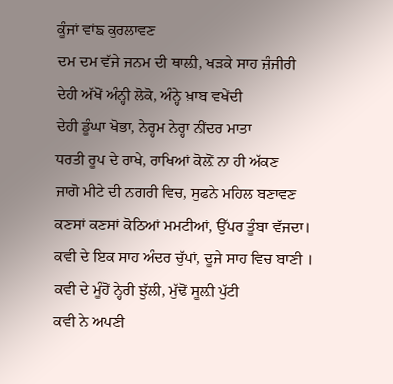ਕੂੰਜਾਂ ਵਾਂਙ ਕੁਰਲਾਵਣ
ਦਮ ਦਮ ਵੱਜੇ ਜਨਮ ਦੀ ਥਾਲ਼ੀ, ਖੜਕੇ ਸਾਹ ਜ਼ੰਜੀਰੀ
ਦੇਹੀ ਅੱਖੋਂ ਅੰਨ੍ਹੀ ਲੋਕੋ, ਅੰਨ੍ਹੇ ਖ਼ਾਬ ਵਖੇਂਦੀ
ਦੇਹੀ ਡੂੰਘਾ ਖੋਭਾ, ਨੇਰ੍ਹਮ ਨੇਰ੍ਹਾ ਨੀਂਦਰ ਮਾਤਾ
ਧਰਤੀ ਰੂਪ ਦੇ ਰਾਖੇ, ਰਾਖਿਆਂ ਕੋਲ਼ੋਂ ਨਾ ਹੀ ਅੱਕਣ
ਜਾਗੋ ਮੀਟੇ ਦੀ ਨਗਰੀ ਵਿਚ, ਸੁਫਨੇ ਮਹਿਲ ਬਣਾਵਣ
ਕਣਸਾਂ ਕਣਸਾਂ ਕੋਠਿਆਂ ਮਮਟੀਆਂ, ਉੱਪਰ ਤੂੰਬਾ ਵੱਜਦਾ।
ਕਵੀ ਦੇ ਇਕ ਸਾਹ ਅੰਦਰ ਚੁੱਪਾਂ, ਦੂਜੇ ਸਾਹ ਵਿਚ ਬਾਣੀ ।
ਕਵੀ ਦੇ ਮੂੰਹੋਂ ਨ੍ਹੇਰੀ ਝੁੱਲੀ, ਮੁੱਢੋਂ ਸੂਲ਼ੀ ਪੁੱਟੀ
ਕਵੀ ਨੇ ਅਪਣੀ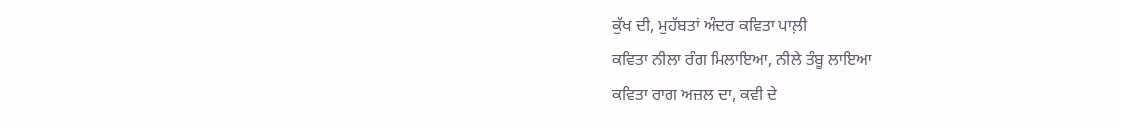ਕੁੱਖ ਦੀ, ਮੁਹੱਬਤਾਂ ਅੰਦਰ ਕਵਿਤਾ ਪਾਲ਼ੀ
ਕਵਿਤਾ ਨੀਲਾ ਰੰਗ ਮਿਲਾਇਆ, ਨੀਲੇ ਤੰਬੂ ਲਾਇਆ
ਕਵਿਤਾ ਰਾਗ ਅਜ਼ਲ ਦਾ, ਕਵੀ ਦੇ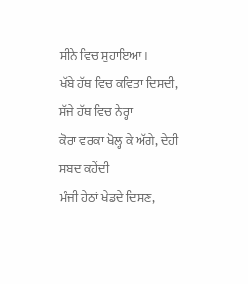ਸੀਨੇ ਵਿਚ ਸੁਹਾਇਆ।
ਖੱਬੇ ਹੱਥ ਵਿਚ ਕਵਿਤਾ ਦਿਸਦੀ, ਸੱਜੇ ਹੱਥ ਵਿਚ ਨੇਰ੍ਹਾ
ਕੋਰਾ ਵਰਕਾ ਖੋਲ੍ਹ ਕੇ ਅੱਗੇ, ਦੇਹੀ ਸਬਦ ਕਹੇਂਦੀ
ਮੰਜੀ ਹੇਠਾਂ ਖੇਡਦੇ ਦਿਸਣ,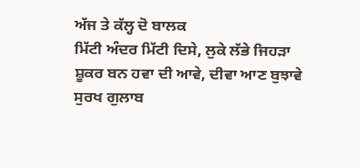ਅੱਜ ਤੇ ਕੱਲ੍ਹ ਦੋ ਬਾਲਕ
ਮਿੱਟੀ ਅੰਦਰ ਮਿੱਟੀ ਦਿਸੇ, ਲੁਕੇ ਲੱਭੇ ਜਿਹੜਾ
ਸ਼ੂਕਰ ਬਨ ਹਵਾ ਦੀ ਆਵੇ, ਦੀਵਾ ਆਣ ਬੁਝਾਵੇ
ਸੁਰਖ ਗੁਲਾਬ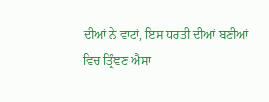ਦੀਆਂ ਨੇ ਵਾਟਾਂ, ਇਸ ਧਰਤੀ ਦੀਆਂ ਬਣੀਆਂ
ਵਿਚ ਤ੍ਰਿੰਞਣ ਐਸਾ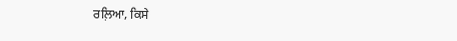ਰਲ਼ਿਆ, ਕਿਸੇ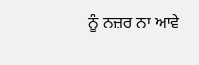ਨੂੰ ਨਜ਼ਰ ਨਾ ਆਵੇ